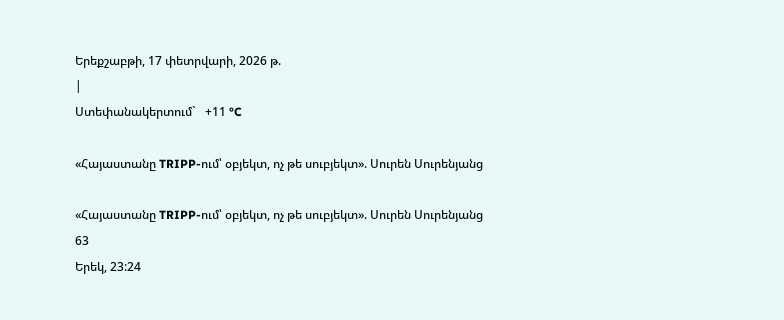Երեքշաբթի, 17 փետրվարի, 2026 թ.
|
Ստեփանակերտում`   +11 °C

«Հայաստանը TRIPP-ում՝ օբյեկտ, ոչ թե սուբյեկտ». Սուրեն Սուրենյանց

«Հայաստանը TRIPP-ում՝ օբյեկտ, ոչ թե սուբյեկտ». Սուրեն Սուրենյանց
63
Երեկ, 23:24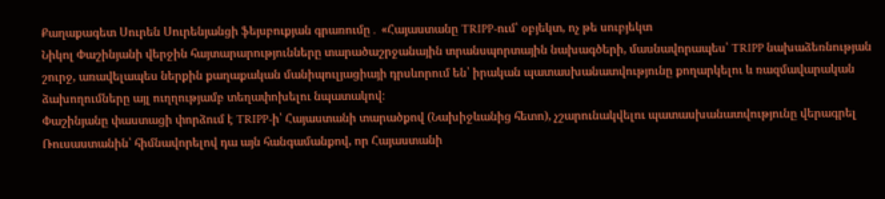Քաղաքագետ Սուրեն Սուրենյանցի ֆեյսբուքյան գրառումը․ «Հայաստանը TRIPP-ում՝ օբյեկտ, ոչ թե սուբյեկտ
Նիկոլ Փաշինյանի վերջին հայտարարությունները տարածաշրջանային տրանսպորտային նախագծերի, մասնավորապես՝ TRIPP նախաձեռնության շուրջ, առավելապես ներքին քաղաքական մանիպուլյացիայի դրսևորում են՝ իրական պատասխանատվությունը քողարկելու և ռազմավարական ձախողումները այլ ուղղությամբ տեղափոխելու նպատակով։
Փաշինյանը փաստացի փորձում է TRIPP-ի՝ Հայաստանի տարածքով (Նախիջևանից հետո), չշարունակվելու պատասխանատվությունը վերագրել Ռուսաստանին՝ հիմնավորելով դա այն հանգամանքով, որ Հայաստանի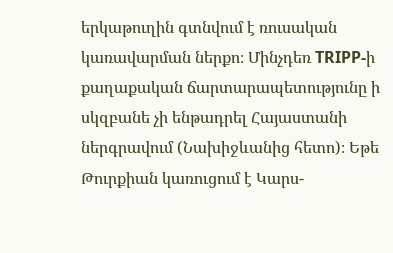երկաթուղին գտնվում է ռուսական կառավարման ներքո։ Մինչդեռ TRIPP-ի քաղաքական ճարտարապետությունը ի սկզբանե չի ենթադրել Հայաստանի ներգրավում (Նախիջևանից հետո)։ Եթե Թուրքիան կառուցում է Կարս-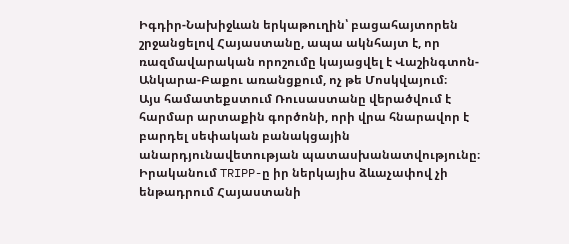Իգդիր-Նախիջևան երկաթուղին՝ բացահայտորեն շրջանցելով Հայաստանը, ապա ակնհայտ է, որ ռազմավարական որոշումը կայացվել է Վաշինգտոն- Անկարա-Բաքու առանցքում, ոչ թե Մոսկվայում։
Այս համատեքստում Ռուսաստանը վերածվում է հարմար արտաքին գործոնի, որի վրա հնարավոր է բարդել սեփական բանակցային անարդյունավետության պատասխանատվությունը։ Իրականում TRIPP-ը իր ներկայիս ձևաչափով չի ենթադրում Հայաստանի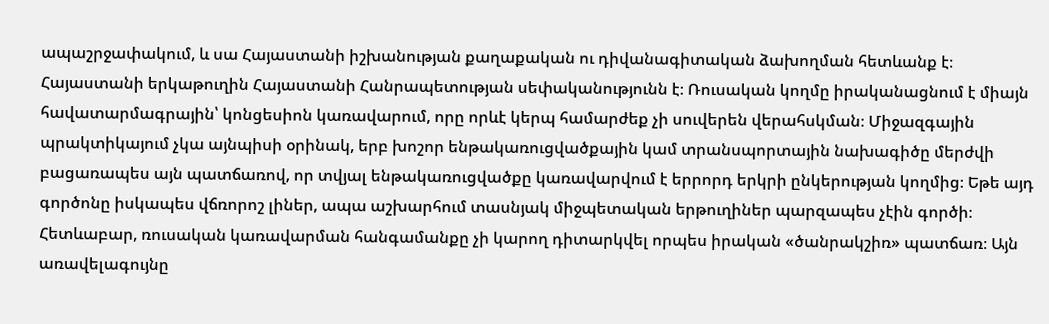ապաշրջափակում, և սա Հայաստանի իշխանության քաղաքական ու դիվանագիտական ձախողման հետևանք է։
Հայաստանի երկաթուղին Հայաստանի Հանրապետության սեփականությունն է։ Ռուսական կողմը իրականացնում է միայն հավատարմագրային՝ կոնցեսիոն կառավարում, որը որևէ կերպ համարժեք չի սուվերեն վերահսկման։ Միջազգային պրակտիկայում չկա այնպիսի օրինակ, երբ խոշոր ենթակառուցվածքային կամ տրանսպորտային նախագիծը մերժվի բացառապես այն պատճառով, որ տվյալ ենթակառուցվածքը կառավարվում է երրորդ երկրի ընկերության կողմից։ Եթե այդ գործոնը իսկապես վճռորոշ լիներ, ապա աշխարհում տասնյակ միջպետական երթուղիներ պարզապես չէին գործի։
Հետևաբար, ռուսական կառավարման հանգամանքը չի կարող դիտարկվել որպես իրական «ծանրակշիռ» պատճառ։ Այն առավելագույնը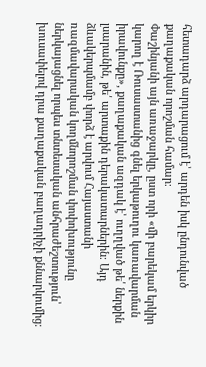հետադարձ արդարացում է՝ արդեն իսկ ընդունված քաղաքական որոշման համար։
Փաշինյանի այն առաջարկը, ըստ որի «մի բարեկամ երկիր կարող է Ռուսաստանից գնել երկաթուղու կառավարման իրավունքը», քաղաքական ազդակ է՝ ուղղված թե՛ ներքին լսարանին, թե՛ արտաքին դերակատարներին։ Այդ ձևակերպմամբ փորձ է արվում Հայաստանի ռազմավարական կողմնորոշման փոփոխությունը ներկայացնել որպես տնտեսական անհրաժեշտություն՝ խուսափելով դրա քաղաքական բաղադրիչի քննարկումից։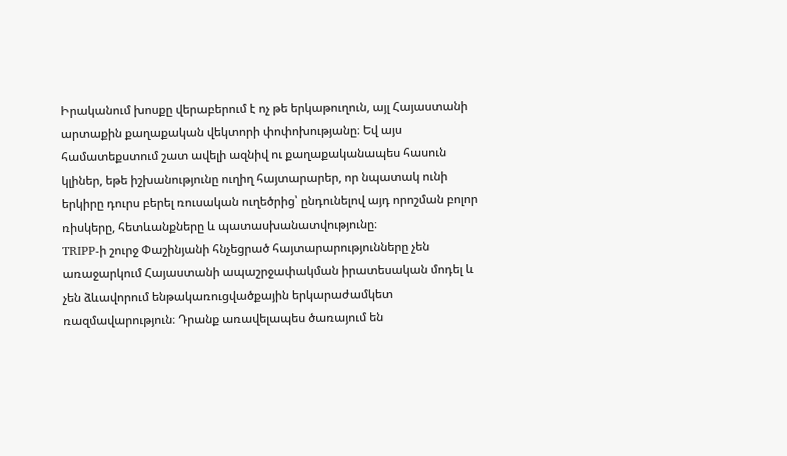Իրականում խոսքը վերաբերում է ոչ թե երկաթուղուն, այլ Հայաստանի արտաքին քաղաքական վեկտորի փոփոխությանը։ Եվ այս համատեքստում շատ ավելի ազնիվ ու քաղաքականապես հասուն կլիներ, եթե իշխանությունը ուղիղ հայտարարեր, որ նպատակ ունի երկիրը դուրս բերել ռուսական ուղեծրից՝ ընդունելով այդ որոշման բոլոր ռիսկերը, հետևանքները և պատասխանատվությունը։
TRIPP-ի շուրջ Փաշինյանի հնչեցրած հայտարարությունները չեն առաջարկում Հայաստանի ապաշրջափակման իրատեսական մոդել և չեն ձևավորում ենթակառուցվածքային երկարաժամկետ ռազմավարություն։ Դրանք առավելապես ծառայում են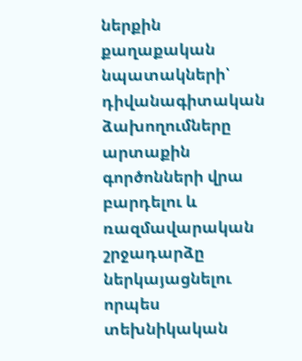ներքին քաղաքական նպատակների՝ դիվանագիտական ձախողումները արտաքին գործոնների վրա բարդելու և ռազմավարական շրջադարձը ներկայացնելու որպես տեխնիկական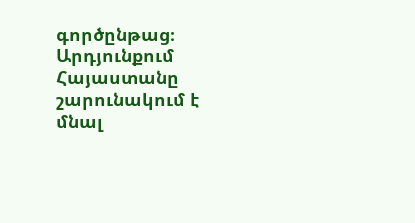գործընթաց։ Արդյունքում Հայաստանը շարունակում է մնալ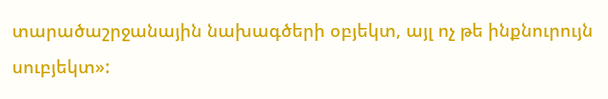տարածաշրջանային նախագծերի օբյեկտ, այլ ոչ թե ինքնուրույն սուբյեկտ»: